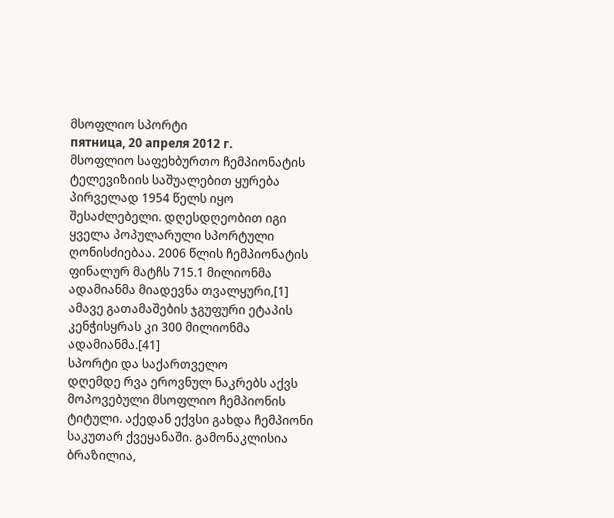მსოფლიო სპორტი
пятница, 20 апреля 2012 г.
მსოფლიო საფეხბურთო ჩემპიონატის ტელევიზიის საშუალებით ყურება პირველად 1954 წელს იყო შესაძლებელი. დღესდღეობით იგი ყველა პოპულარული სპორტული ღონისძიებაა. 2006 წლის ჩემპიონატის ფინალურ მატჩს 715.1 მილიონმა ადამიანმა მიადევნა თვალყური,[1] ამავე გათამაშების ჯგუფური ეტაპის კენჭისყრას კი 300 მილიონმა ადამიანმა.[41]
სპორტი და საქართველო
დღემდე რვა ეროვნულ ნაკრებს აქვს მოპოვებული მსოფლიო ჩემპიონის ტიტული. აქედან ექვსი გახდა ჩემპიონი საკუთარ ქვეყანაში. გამონაკლისია ბრაზილია,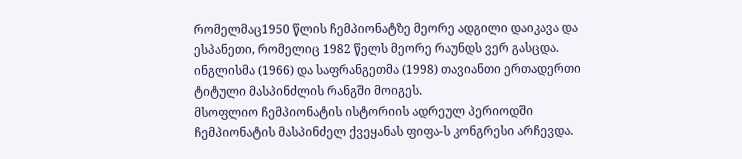რომელმაც1950 წლის ჩემპიონატზე მეორე ადგილი დაიკავა და ესპანეთი, რომელიც 1982 წელს მეორე რაუნდს ვერ გასცდა. ინგლისმა (1966) და საფრანგეთმა (1998) თავიანთი ერთადერთი ტიტული მასპინძლის რანგში მოიგეს.
მსოფლიო ჩემპიონატის ისტორიის ადრეულ პერიოდში ჩემპიონატის მასპინძელ ქვეყანას ფიფა-ს კონგრესი არჩევდა.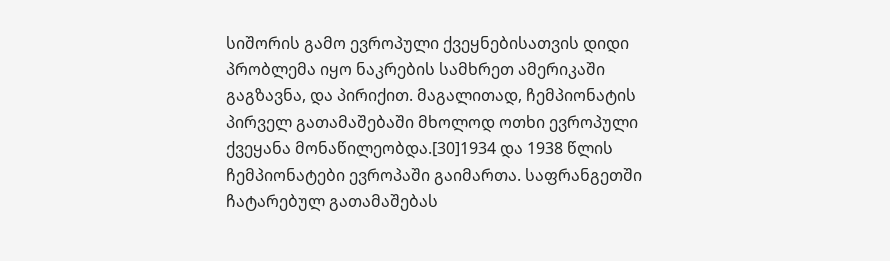სიშორის გამო ევროპული ქვეყნებისათვის დიდი პრობლემა იყო ნაკრების სამხრეთ ამერიკაში გაგზავნა, და პირიქით. მაგალითად, ჩემპიონატის პირველ გათამაშებაში მხოლოდ ოთხი ევროპული ქვეყანა მონაწილეობდა.[30]1934 და 1938 წლის ჩემპიონატები ევროპაში გაიმართა. საფრანგეთში ჩატარებულ გათამაშებას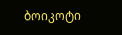ბოიკოტი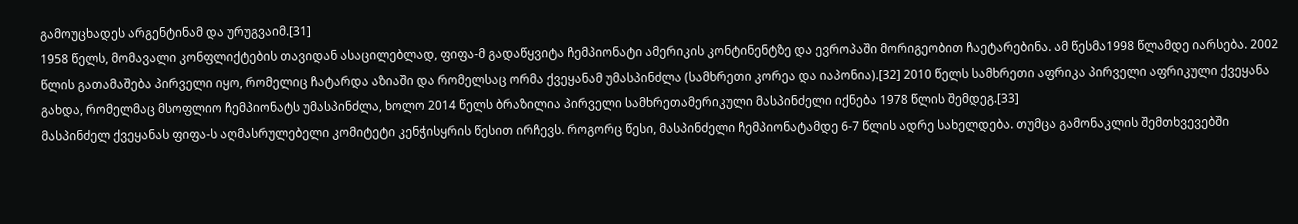გამოუცხადეს არგენტინამ და ურუგვაიმ.[31]
1958 წელს, მომავალი კონფლიქტების თავიდან ასაცილებლად, ფიფა-მ გადაწყვიტა ჩემპიონატი ამერიკის კონტინენტზე და ევროპაში მორიგეობით ჩაეტარებინა. ამ წესმა1998 წლამდე იარსება. 2002 წლის გათამაშება პირველი იყო, რომელიც ჩატარდა აზიაში და რომელსაც ორმა ქვეყანამ უმასპინძლა (სამხრეთი კორეა და იაპონია).[32] 2010 წელს სამხრეთი აფრიკა პირველი აფრიკული ქვეყანა გახდა, რომელმაც მსოფლიო ჩემპიონატს უმასპინძლა, ხოლო 2014 წელს ბრაზილია პირველი სამხრეთამერიკული მასპინძელი იქნება 1978 წლის შემდეგ.[33]
მასპინძელ ქვეყანას ფიფა-ს აღმასრულებელი კომიტეტი კენჭისყრის წესით ირჩევს. როგორც წესი, მასპინძელი ჩემპიონატამდე 6-7 წლის ადრე სახელდება. თუმცა გამონაკლის შემთხვევებში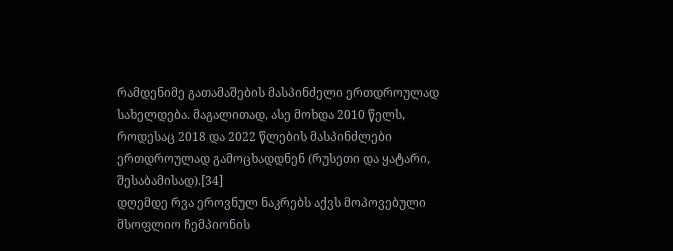რამდენიმე გათამაშების მასპინძელი ერთდროულად სახელდება. მაგალითად, ასე მოხდა 2010 წელს, როდესაც 2018 და 2022 წლების მასპინძლები ერთდროულად გამოცხადდნენ (რუსეთი და ყატარი, შესაბამისად).[34]
დღემდე რვა ეროვნულ ნაკრებს აქვს მოპოვებული მსოფლიო ჩემპიონის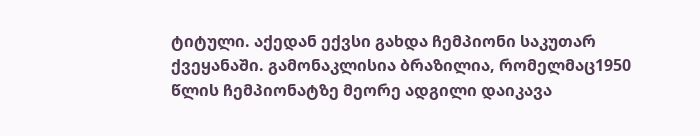ტიტული. აქედან ექვსი გახდა ჩემპიონი საკუთარ ქვეყანაში. გამონაკლისია ბრაზილია, რომელმაც1950 წლის ჩემპიონატზე მეორე ადგილი დაიკავა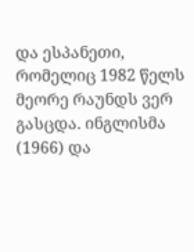და ესპანეთი, რომელიც 1982 წელს მეორე რაუნდს ვერ გასცდა. ინგლისმა (1966) და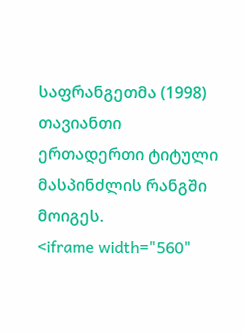საფრანგეთმა (1998) თავიანთი ერთადერთი ტიტული მასპინძლის რანგში მოიგეს.
<iframe width="560"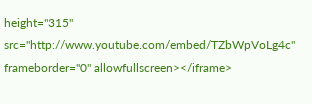height="315" src="http://www.youtube.com/embed/TZbWpVoLg4c" frameborder="0" allowfullscreen></iframe>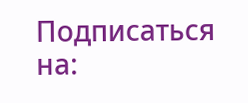Подписаться на: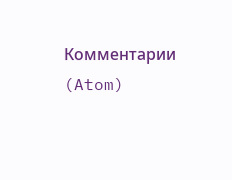Комментарии (Atom)